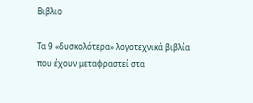Βιβλιο

Τα 9 «δυσκολότερα» λογοτεχνικά βιβλία που έχουν μεταφραστεί στα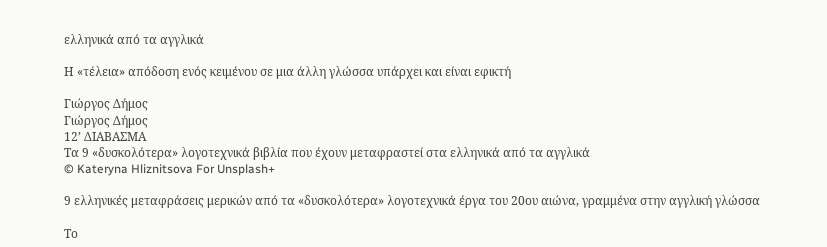ελληνικά από τα αγγλικά

Η «τέλεια» απόδοση ενός κειμένου σε μια άλλη γλώσσα υπάρχει και είναι εφικτή

Γιώργος Δήμος
Γιώργος Δήμος
12’ ΔΙΑΒΑΣΜΑ
Τα 9 «δυσκολότερα» λογοτεχνικά βιβλία που έχουν μεταφραστεί στα ελληνικά από τα αγγλικά
© Kateryna Hliznitsova For Unsplash+

9 ελληνικές μεταφράσεις μερικών από τα «δυσκολότερα» λογοτεχνικά έργα του 20ου αιώνα, γραμμένα στην αγγλική γλώσσα

Το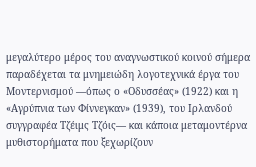μεγαλύτερο μέρος του αναγνωστικού κοινού σήμερα παραδέχεται τα μνημειώδη λογοτεχνικά έργα του Μοντερνισμού —όπως ο «Οδυσσέας» (1922) και η «Αγρύπνια των Φίννεγκαν» (1939), του Ιρλανδού συγγραφέα Τζέιμς Τζόις— και κάποια μεταμοντέρνα μυθιστορήματα που ξεχωρίζουν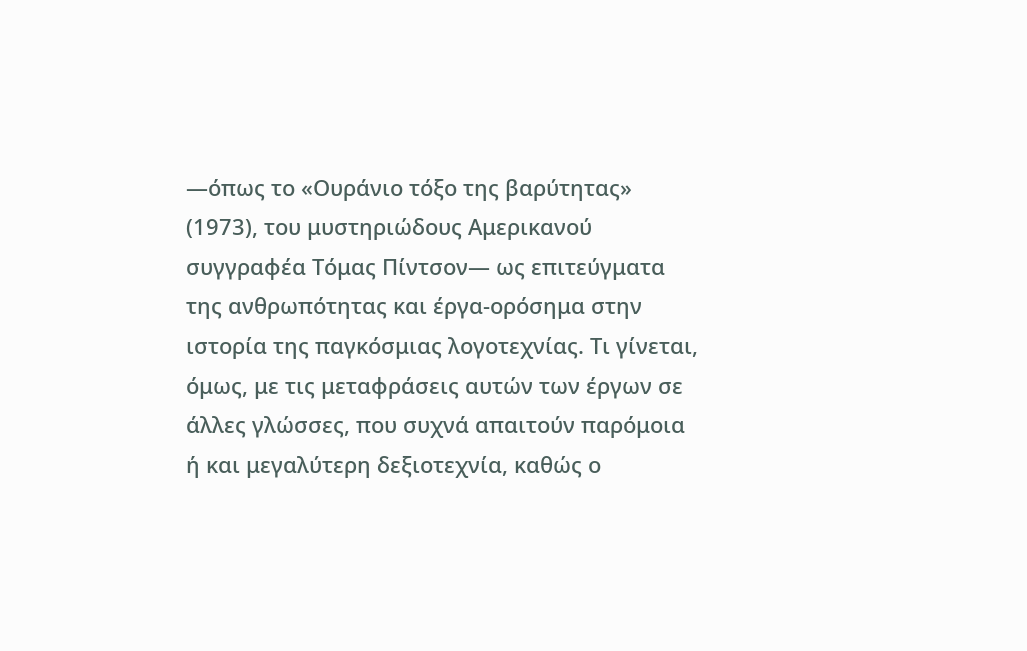—όπως το «Ουράνιο τόξο της βαρύτητας» (1973), του μυστηριώδους Αμερικανού συγγραφέα Τόμας Πίντσον— ως επιτεύγματα της ανθρωπότητας και έργα-ορόσημα στην ιστορία της παγκόσμιας λογοτεχνίας. Τι γίνεται, όμως, με τις μεταφράσεις αυτών των έργων σε άλλες γλώσσες, που συχνά απαιτούν παρόμοια ή και μεγαλύτερη δεξιοτεχνία, καθώς ο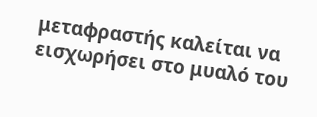μεταφραστής καλείται να εισχωρήσει στο μυαλό του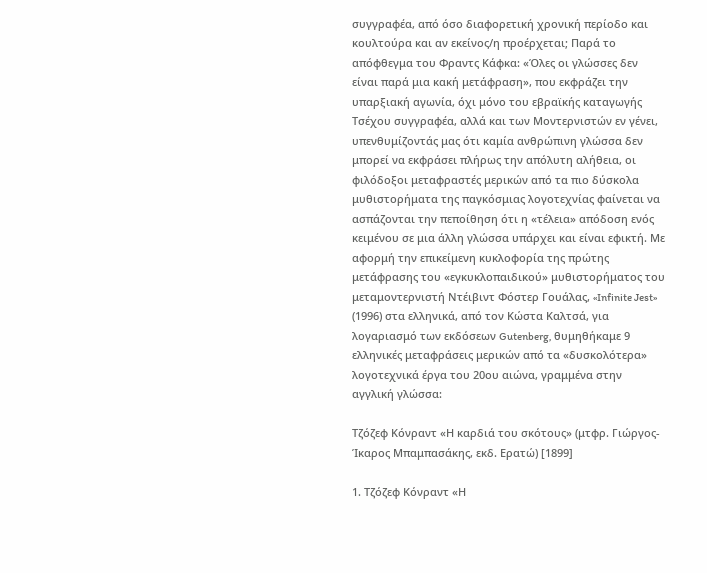συγγραφέα, από όσο διαφορετική χρονική περίοδο και κουλτούρα και αν εκείνος/η προέρχεται; Παρά το απόφθεγμα του Φραντς Κάφκα: «Όλες οι γλώσσες δεν είναι παρά μια κακή μετάφραση», που εκφράζει την υπαρξιακή αγωνία, όχι μόνο του εβραϊκής καταγωγής Τσέχου συγγραφέα, αλλά και των Μοντερνιστών εν γένει, υπενθυμίζοντάς μας ότι καμία ανθρώπινη γλώσσα δεν μπορεί να εκφράσει πλήρως την απόλυτη αλήθεια, οι φιλόδοξοι μεταφραστές μερικών από τα πιο δύσκολα μυθιστορήματα της παγκόσμιας λογοτεχνίας φαίνεται να ασπάζονται την πεποίθηση ότι η «τέλεια» απόδοση ενός κειμένου σε μια άλλη γλώσσα υπάρχει και είναι εφικτή. Με αφορμή την επικείμενη κυκλοφορία της πρώτης μετάφρασης του «εγκυκλοπαιδικού» μυθιστορήματος του μεταμοντερνιστή Ντέιβιντ Φόστερ Γουάλας, «Infinite Jest» (1996) στα ελληνικά, από τον Κώστα Καλτσά, για λογαριασμό των εκδόσεων Gutenberg, θυμηθήκαμε 9 ελληνικές μεταφράσεις μερικών από τα «δυσκολότερα» λογοτεχνικά έργα του 20ου αιώνα, γραμμένα στην αγγλική γλώσσα:

Τζόζεφ Κόνραντ «Η καρδιά του σκότους» (μτφρ. Γιώργος-Ίκαρος Μπαμπασάκης, εκδ. Ερατώ) [1899]

1. Τζόζεφ Κόνραντ «Η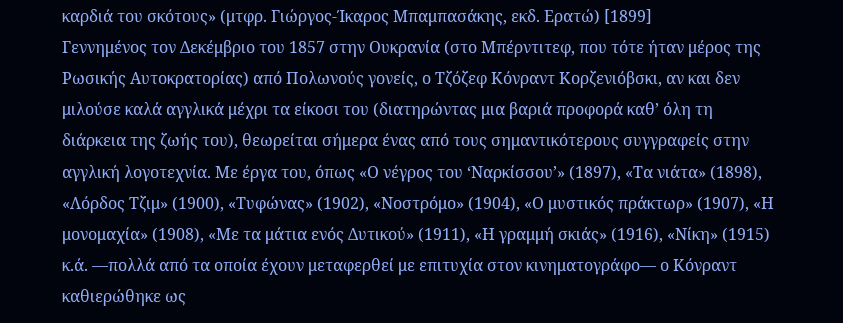καρδιά του σκότους» (μτφρ. Γιώργος-Ίκαρος Μπαμπασάκης, εκδ. Ερατώ) [1899]
Γεννημένος τον Δεκέμβριο του 1857 στην Ουκρανία (στο Μπέρντιτεφ, που τότε ήταν μέρος της Ρωσικής Αυτοκρατορίας) από Πολωνούς γονείς, ο Τζόζεφ Κόνραντ Κορζενιόβσκι, αν και δεν μιλούσε καλά αγγλικά μέχρι τα είκοσι του (διατηρώντας μια βαριά προφορά καθ’ όλη τη διάρκεια της ζωής του), θεωρείται σήμερα ένας από τους σημαντικότερους συγγραφείς στην αγγλική λογοτεχνία. Με έργα του, όπως «Ο νέγρος του ‘Ναρκίσσου’» (1897), «Τα νιάτα» (1898), «Λόρδος Τζιμ» (1900), «Τυφώνας» (1902), «Νοστρόμο» (1904), «Ο μυστικός πράκτωρ» (1907), «Η μονομαχία» (1908), «Με τα μάτια ενός Δυτικού» (1911), «Η γραμμή σκιάς» (1916), «Νίκη» (1915) κ.ά. —πολλά από τα οποία έχουν μεταφερθεί με επιτυχία στον κινηματογράφο— ο Κόνραντ καθιερώθηκε ως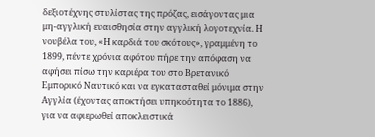δεξιοτέχνης στυλίστας της πρόζας, εισάγοντας μια μη-αγγλική ευαισθησία στην αγγλική λογοτεχνία. Η νουβέλα του, «Η καρδιά του σκότους», γραμμένη το 1899, πέντε χρόνια αφότου πήρε την απόφαση να αφήσει πίσω την καριέρα του στο Βρετανικό Εμπορικό Ναυτικό και να εγκατασταθεί μόνιμα στην Αγγλία (έχοντας αποκτήσει υπηκοότητα το 1886), για να αφιερωθεί αποκλειστικά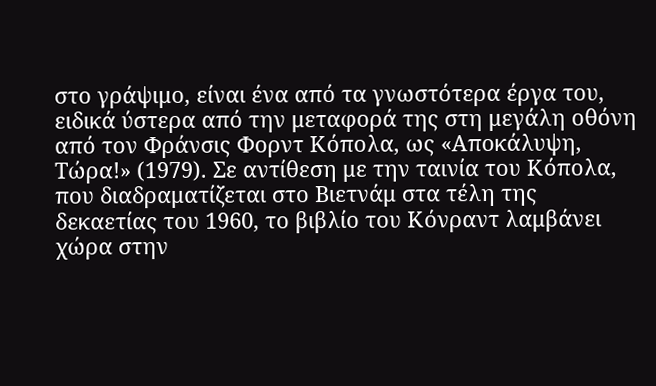στο γράψιμο, είναι ένα από τα γνωστότερα έργα του, ειδικά ύστερα από την μεταφορά της στη μεγάλη οθόνη από τον Φράνσις Φορντ Κόπολα, ως «Αποκάλυψη, Τώρα!» (1979). Σε αντίθεση με την ταινία του Κόπολα, που διαδραματίζεται στο Βιετνάμ στα τέλη της δεκαετίας του 1960, το βιβλίο του Κόνραντ λαμβάνει χώρα στην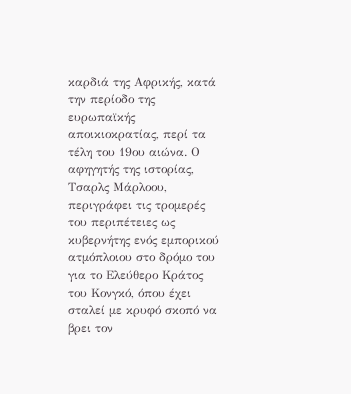καρδιά της Αφρικής, κατά την περίοδο της ευρωπαϊκής αποικιοκρατίας, περί τα τέλη του 19ου αιώνα. Ο αφηγητής της ιστορίας, Τσαρλς Μάρλοου, περιγράφει τις τρομερές του περιπέτειες ως κυβερνήτης ενός εμπορικού ατμόπλοιου στο δρόμο του για το Ελεύθερο Κράτος του Κονγκό, όπου έχει σταλεί με κρυφό σκοπό να βρει τον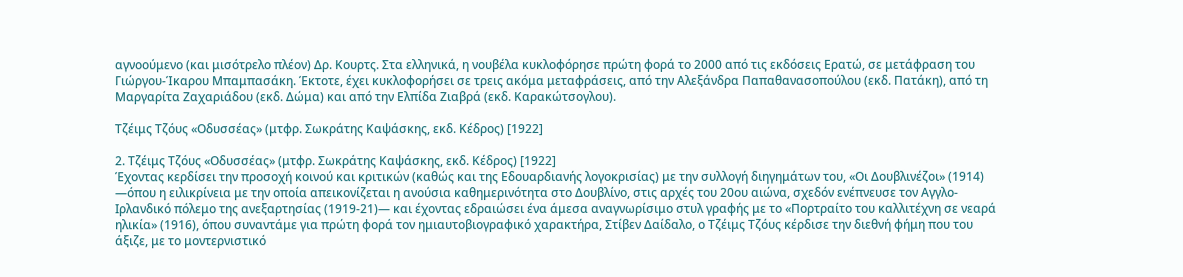αγνοούμενο (και μισότρελο πλέον) Δρ. Κουρτς. Στα ελληνικά, η νουβέλα κυκλοφόρησε πρώτη φορά το 2000 από τις εκδόσεις Ερατώ, σε μετάφραση του Γιώργου-Ίκαρου Μπαμπασάκη. Έκτοτε, έχει κυκλοφορήσει σε τρεις ακόμα μεταφράσεις, από την Αλεξάνδρα Παπαθανασοπούλου (εκδ. Πατάκη), από τη Μαργαρίτα Ζαχαριάδου (εκδ. Δώμα) και από την Ελπίδα Ζιαβρά (εκδ. Καρακώτσογλου).

Τζέιμς Τζόυς «Οδυσσέας» (μτφρ. Σωκράτης Καψάσκης, εκδ. Κέδρος) [1922]

2. Τζέιμς Τζόυς «Οδυσσέας» (μτφρ. Σωκράτης Καψάσκης, εκδ. Κέδρος) [1922]
Έχοντας κερδίσει την προσοχή κοινού και κριτικών (καθώς και της Εδουαρδιανής λογοκρισίας) με την συλλογή διηγημάτων του, «Οι Δουβλινέζοι» (1914) —όπου η ειλικρίνεια με την οποία απεικονίζεται η ανούσια καθημερινότητα στο Δουβλίνο, στις αρχές του 20ου αιώνα, σχεδόν ενέπνευσε τον Αγγλο-Ιρλανδικό πόλεμο της ανεξαρτησίας (1919-21)— και έχοντας εδραιώσει ένα άμεσα αναγνωρίσιμο στυλ γραφής με το «Πορτραίτο του καλλιτέχνη σε νεαρά ηλικία» (1916), όπου συναντάμε για πρώτη φορά τον ημιαυτοβιογραφικό χαρακτήρα, Στίβεν Δαίδαλο, ο Τζέιμς Τζόυς κέρδισε την διεθνή φήμη που του άξιζε, με το μοντερνιστικό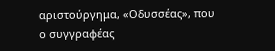αριστούργημα, «Οδυσσέας», που ο συγγραφέας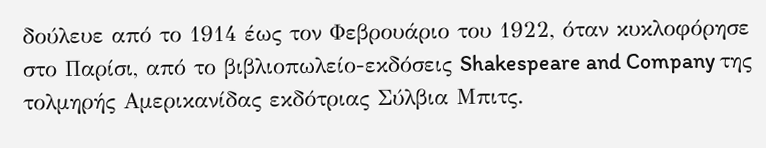δούλευε από το 1914 έως τον Φεβρουάριο του 1922, όταν κυκλοφόρησε στο Παρίσι, από το βιβλιοπωλείο-εκδόσεις Shakespeare and Company της τολμηρής Αμερικανίδας εκδότριας Σύλβια Μπιτς.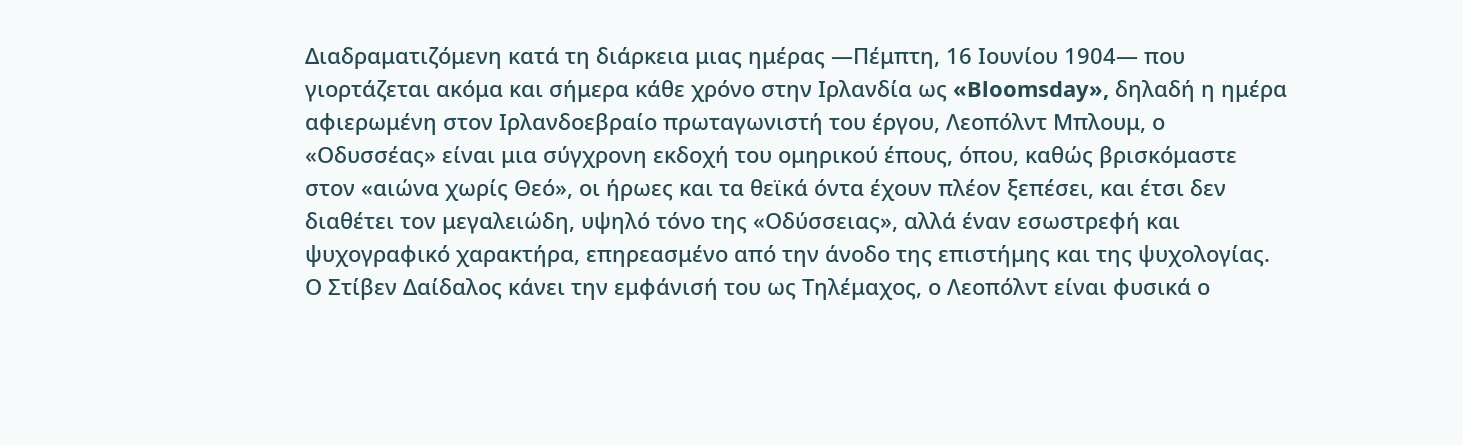Διαδραματιζόμενη κατά τη διάρκεια μιας ημέρας —Πέμπτη, 16 Ιουνίου 1904— που γιορτάζεται ακόμα και σήμερα κάθε χρόνο στην Ιρλανδία ως «Bloomsday», δηλαδή η ημέρα αφιερωμένη στον Ιρλανδοεβραίο πρωταγωνιστή του έργου, Λεοπόλντ Μπλουμ, ο «Οδυσσέας» είναι μια σύγχρονη εκδοχή του ομηρικού έπους, όπου, καθώς βρισκόμαστε στον «αιώνα χωρίς Θεό», οι ήρωες και τα θεϊκά όντα έχουν πλέον ξεπέσει, και έτσι δεν διαθέτει τον μεγαλειώδη, υψηλό τόνο της «Οδύσσειας», αλλά έναν εσωστρεφή και ψυχογραφικό χαρακτήρα, επηρεασμένο από την άνοδο της επιστήμης και της ψυχολογίας. Ο Στίβεν Δαίδαλος κάνει την εμφάνισή του ως Τηλέμαχος, ο Λεοπόλντ είναι φυσικά ο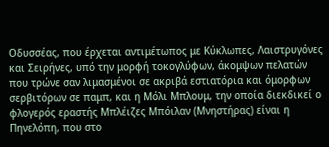Οδυσσέας, που έρχεται αντιμέτωπος με Κύκλωπες, Λαιστρυγόνες και Σειρήνες, υπό την μορφή τοκογλύφων, άκομψων πελατών που τρώνε σαν λιμασμένοι σε ακριβά εστιατόρια και όμορφων σερβιτόρων σε παμπ, και η Μόλι Μπλουμ, την οποία διεκδικεί ο φλογερός εραστής Μπλέιζες Μπόιλαν (Μνηστήρας) είναι η Πηνελόπη, που στο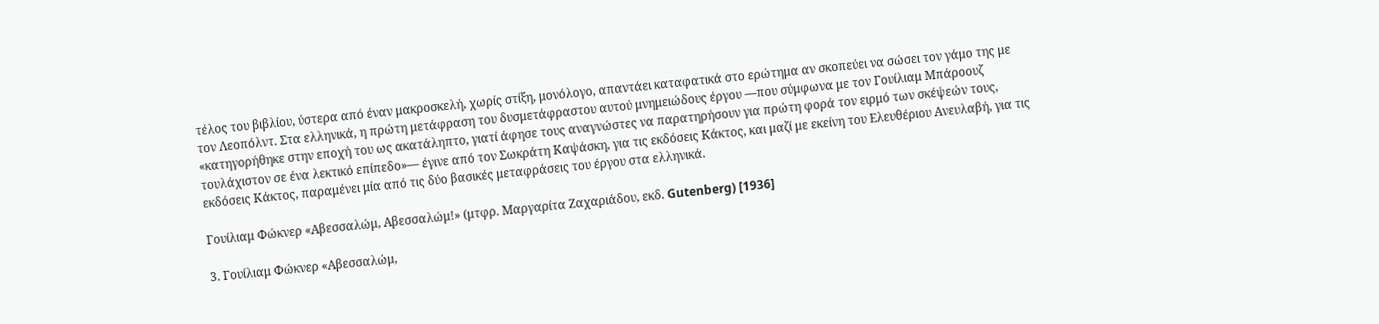τέλος του βιβλίου, ύστερα από έναν μακροσκελή, χωρίς στίξη, μονόλογο, απαντάει καταφατικά στο ερώτημα αν σκοπεύει να σώσει τον γάμο της με τον Λεοπόλντ. Στα ελληνικά, η πρώτη μετάφραση του δυσμετάφραστου αυτού μνημειώδους έργου —που σύμφωνα με τον Γουίλιαμ Μπάροουζ «κατηγορήθηκε στην εποχή του ως ακατάληπτο, γιατί άφησε τους αναγνώστες να παρατηρήσουν για πρώτη φορά τον ειρμό των σκέψεών τους, τουλάχιστον σε ένα λεκτικό επίπεδο»— έγινε από τον Σωκράτη Καψάσκη, για τις εκδόσεις Κάκτος, και μαζί με εκείνη του Ελευθέριου Ανευλαβή, για τις εκδόσεις Κάκτος, παραμένει μία από τις δύο βασικές μεταφράσεις του έργου στα ελληνικά.

Γουίλιαμ Φώκνερ «Αβεσσαλώμ, Αβεσσαλώμ!» (μτφρ. Μαργαρίτα Ζαχαριάδου, εκδ. Gutenberg) [1936]

3. Γουίλιαμ Φώκνερ «Αβεσσαλώμ,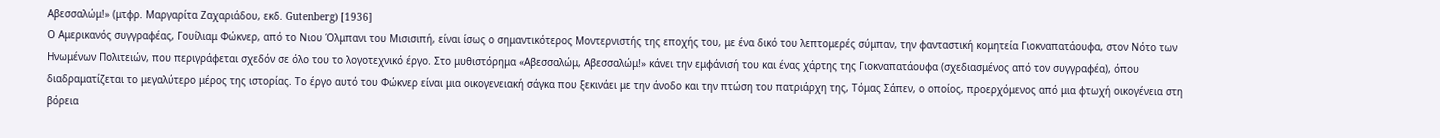Αβεσσαλώμ!» (μτφρ. Μαργαρίτα Ζαχαριάδου, εκδ. Gutenberg) [1936]
Ο Αμερικανός συγγραφέας, Γουίλιαμ Φώκνερ, από το Νιου Όλμπανι του Μισισιπή, είναι ίσως ο σημαντικότερος Μοντερνιστής της εποχής του, με ένα δικό του λεπτομερές σύμπαν, την φανταστική κομητεία Γιοκναπατάουφα, στον Νότο των Ηνωμένων Πολιτειών, που περιγράφεται σχεδόν σε όλο του το λογοτεχνικό έργο. Στο μυθιστόρημα «Αβεσσαλώμ, Αβεσσαλώμ!» κάνει την εμφάνισή του και ένας χάρτης της Γιοκναπατάουφα (σχεδιασμένος από τον συγγραφέα), όπου διαδραματίζεται το μεγαλύτερο μέρος της ιστορίας. Το έργο αυτό του Φώκνερ είναι μια οικογενειακή σάγκα που ξεκινάει με την άνοδο και την πτώση του πατριάρχη της, Τόμας Σάπεν, ο οποίος, προερχόμενος από μια φτωχή οικογένεια στη βόρεια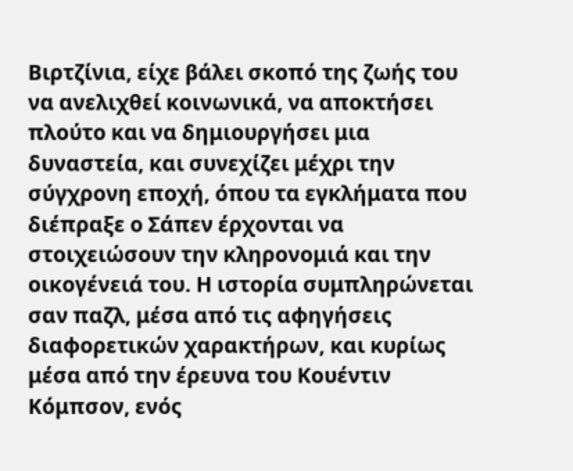Βιρτζίνια, είχε βάλει σκοπό της ζωής του να ανελιχθεί κοινωνικά, να αποκτήσει πλούτο και να δημιουργήσει μια δυναστεία, και συνεχίζει μέχρι την σύγχρονη εποχή, όπου τα εγκλήματα που διέπραξε ο Σάπεν έρχονται να στοιχειώσουν την κληρονομιά και την οικογένειά του. Η ιστορία συμπληρώνεται σαν παζλ, μέσα από τις αφηγήσεις διαφορετικών χαρακτήρων, και κυρίως μέσα από την έρευνα του Κουέντιν Κόμπσον, ενός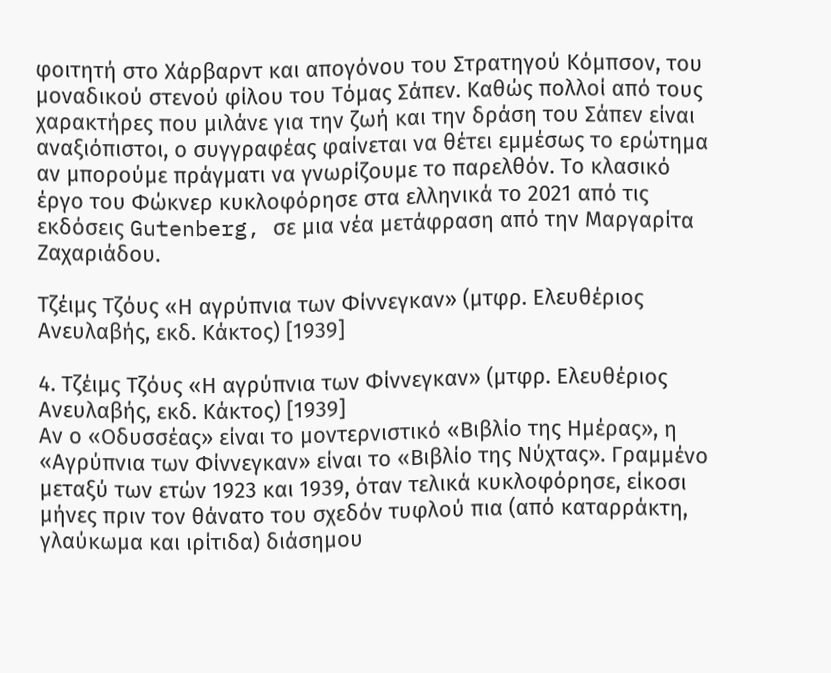φοιτητή στο Χάρβαρντ και απογόνου του Στρατηγού Κόμπσον, του μοναδικού στενού φίλου του Τόμας Σάπεν. Καθώς πολλοί από τους χαρακτήρες που μιλάνε για την ζωή και την δράση του Σάπεν είναι αναξιόπιστοι, ο συγγραφέας φαίνεται να θέτει εμμέσως το ερώτημα αν μπορούμε πράγματι να γνωρίζουμε το παρελθόν. Το κλασικό έργο του Φώκνερ κυκλοφόρησε στα ελληνικά το 2021 από τις εκδόσεις Gutenberg, σε μια νέα μετάφραση από την Μαργαρίτα Ζαχαριάδου.

Τζέιμς Τζόυς «Η αγρύπνια των Φίννεγκαν» (μτφρ. Ελευθέριος Ανευλαβής, εκδ. Κάκτος) [1939]

4. Τζέιμς Τζόυς «Η αγρύπνια των Φίννεγκαν» (μτφρ. Ελευθέριος Ανευλαβής, εκδ. Κάκτος) [1939]
Αν ο «Οδυσσέας» είναι το μοντερνιστικό «Βιβλίο της Ημέρας», η «Αγρύπνια των Φίννεγκαν» είναι το «Βιβλίο της Νύχτας». Γραμμένο μεταξύ των ετών 1923 και 1939, όταν τελικά κυκλοφόρησε, είκοσι μήνες πριν τον θάνατο του σχεδόν τυφλού πια (από καταρράκτη, γλαύκωμα και ιρίτιδα) διάσημου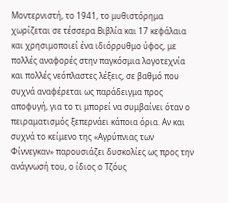Μοντερνιστή, το 1941, το μυθιστόρημα χωρίζεται σε τέσσερα Βιβλία και 17 κεφάλαια και χρησιμοποιεί ένα ιδιόρρυθμο ύφος, με πολλές αναφορές στην παγκόσμια λογοτεχνία και πολλές νεόπλαστες λέξεις, σε βαθμό που συχνά αναφέρεται ως παράδειγμα προς αποφυγή, για το τι μπορεί να συμβαίνει όταν ο πειραματισμός ξεπερνάει κάποια όρια. Αν και συχνά το κείμενο της «Αγρύπνιας των Φίννεγκαν» παρουσιάζει δυσκολίες ως προς την ανάγνωσή του, ο ίδιος ο Τζόυς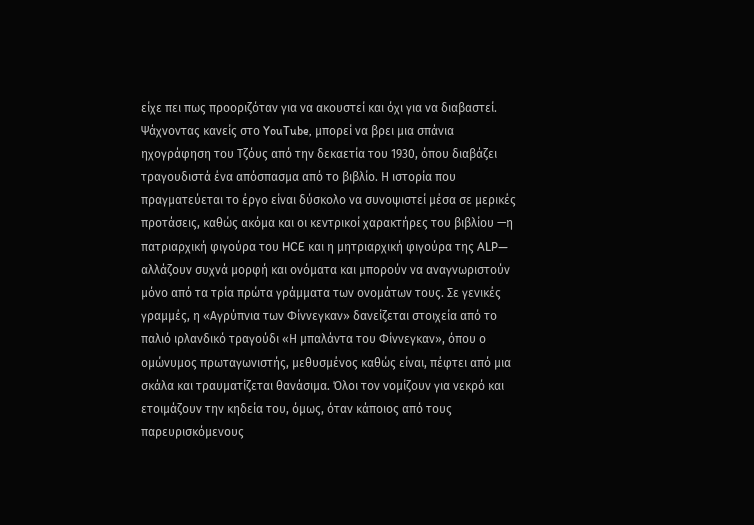είχε πει πως προοριζόταν για να ακουστεί και όχι για να διαβαστεί. Ψάχνοντας κανείς στο YouTube, μπορεί να βρει μια σπάνια ηχογράφηση του Τζόυς από την δεκαετία του 1930, όπου διαβάζει τραγουδιστά ένα απόσπασμα από το βιβλίο. Η ιστορία που πραγματεύεται το έργο είναι δύσκολο να συνοψιστεί μέσα σε μερικές προτάσεις, καθώς ακόμα και οι κεντρικοί χαρακτήρες του βιβλίου —η πατριαρχική φιγούρα του HCE και η μητριαρχική φιγούρα της ALP— αλλάζουν συχνά μορφή και ονόματα και μπορούν να αναγνωριστούν μόνο από τα τρία πρώτα γράμματα των ονομάτων τους. Σε γενικές γραμμές, η «Αγρύπνια των Φίννεγκαν» δανείζεται στοιχεία από το παλιό ιρλανδικό τραγούδι «Η μπαλάντα του Φίννεγκαν», όπου ο ομώνυμος πρωταγωνιστής, μεθυσμένος καθώς είναι, πέφτει από μια σκάλα και τραυματίζεται θανάσιμα. Όλοι τον νομίζουν για νεκρό και ετοιμάζουν την κηδεία του, όμως, όταν κάποιος από τους παρευρισκόμενους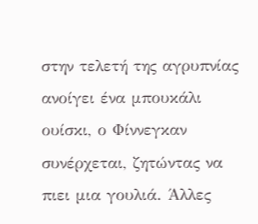στην τελετή της αγρυπνίας ανοίγει ένα μπουκάλι ουίσκι, ο Φίννεγκαν συνέρχεται, ζητώντας να πιει μια γουλιά. Άλλες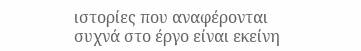ιστορίες που αναφέρονται συχνά στο έργο είναι εκείνη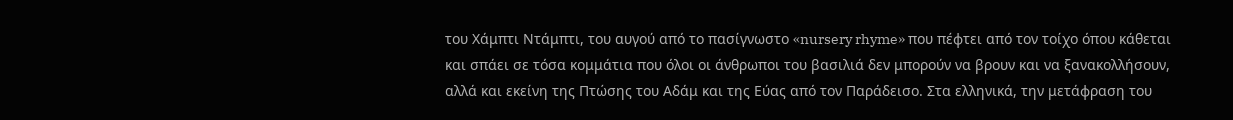του Χάμπτι Ντάμπτι, του αυγού από το πασίγνωστο «nursery rhyme» που πέφτει από τον τοίχο όπου κάθεται και σπάει σε τόσα κομμάτια που όλοι οι άνθρωποι του βασιλιά δεν μπορούν να βρουν και να ξανακολλήσουν, αλλά και εκείνη της Πτώσης του Αδάμ και της Εύας από τον Παράδεισο. Στα ελληνικά, την μετάφραση του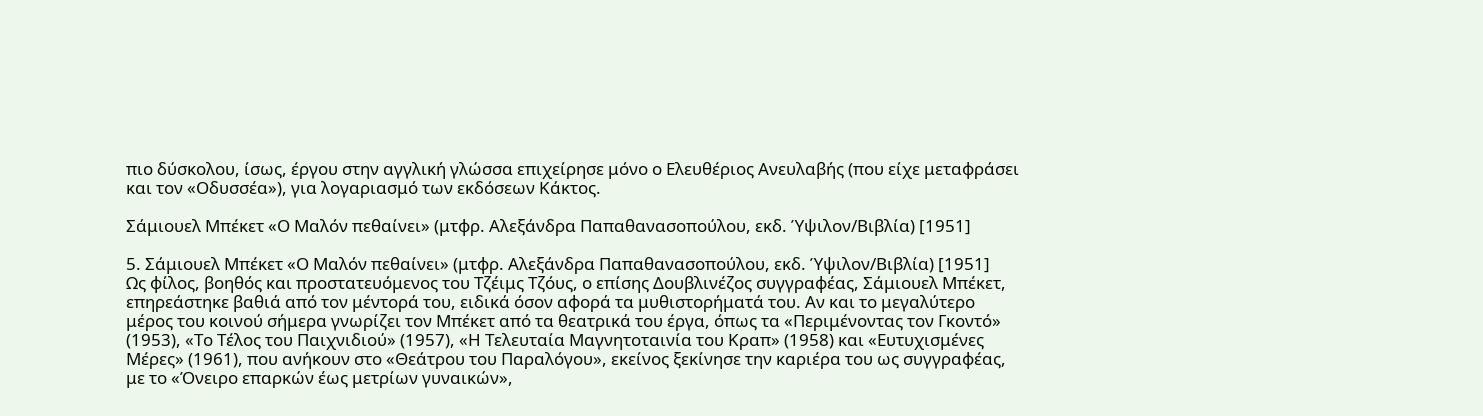πιο δύσκολου, ίσως, έργου στην αγγλική γλώσσα επιχείρησε μόνο ο Ελευθέριος Ανευλαβής (που είχε μεταφράσει και τον «Οδυσσέα»), για λογαριασμό των εκδόσεων Κάκτος.

Σάμιουελ Μπέκετ «Ο Μαλόν πεθαίνει» (μτφρ. Aλεξάνδρα Παπαθανασοπούλου, εκδ. Ύψιλον/Βιβλία) [1951]

5. Σάμιουελ Μπέκετ «Ο Μαλόν πεθαίνει» (μτφρ. Aλεξάνδρα Παπαθανασοπούλου, εκδ. Ύψιλον/Βιβλία) [1951]
Ως φίλος, βοηθός και προστατευόμενος του Τζέιμς Τζόυς, ο επίσης Δουβλινέζος συγγραφέας, Σάμιουελ Μπέκετ, επηρεάστηκε βαθιά από τον μέντορά του, ειδικά όσον αφορά τα μυθιστορήματά του. Αν και το μεγαλύτερο μέρος του κοινού σήμερα γνωρίζει τον Μπέκετ από τα θεατρικά του έργα, όπως τα «Περιμένοντας τον Γκοντό» (1953), «Το Τέλος του Παιχνιδιού» (1957), «Η Τελευταία Μαγνητοταινία του Κραπ» (1958) και «Ευτυχισμένες Μέρες» (1961), που ανήκουν στο «Θεάτρου του Παραλόγου», εκείνος ξεκίνησε την καριέρα του ως συγγραφέας, με το «Όνειρο επαρκών έως μετρίων γυναικών»,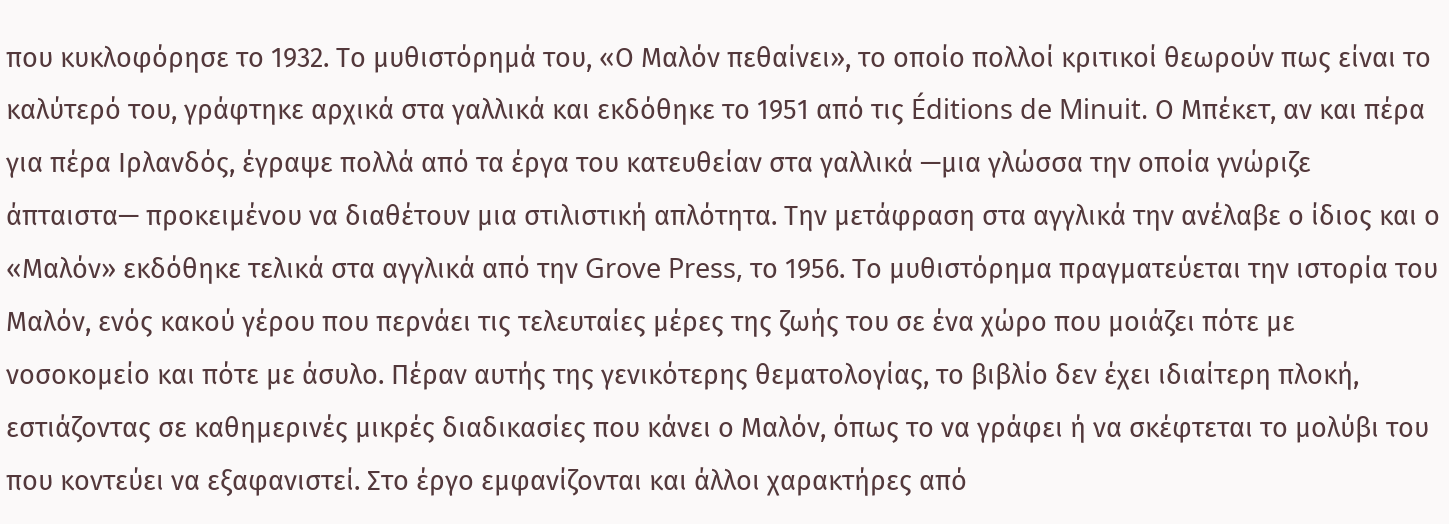που κυκλοφόρησε το 1932. Το μυθιστόρημά του, «Ο Μαλόν πεθαίνει», το οποίο πολλοί κριτικοί θεωρούν πως είναι το καλύτερό του, γράφτηκε αρχικά στα γαλλικά και εκδόθηκε το 1951 από τις Éditions de Minuit. Ο Μπέκετ, αν και πέρα για πέρα Ιρλανδός, έγραψε πολλά από τα έργα του κατευθείαν στα γαλλικά —μια γλώσσα την οποία γνώριζε άπταιστα— προκειμένου να διαθέτουν μια στιλιστική απλότητα. Την μετάφραση στα αγγλικά την ανέλαβε ο ίδιος και ο «Μαλόν» εκδόθηκε τελικά στα αγγλικά από την Grove Press, το 1956. Το μυθιστόρημα πραγματεύεται την ιστορία του Μαλόν, ενός κακού γέρου που περνάει τις τελευταίες μέρες της ζωής του σε ένα χώρο που μοιάζει πότε με νοσοκομείο και πότε με άσυλο. Πέραν αυτής της γενικότερης θεματολογίας, το βιβλίο δεν έχει ιδιαίτερη πλοκή, εστιάζοντας σε καθημερινές μικρές διαδικασίες που κάνει ο Μαλόν, όπως το να γράφει ή να σκέφτεται το μολύβι του που κοντεύει να εξαφανιστεί. Στο έργο εμφανίζονται και άλλοι χαρακτήρες από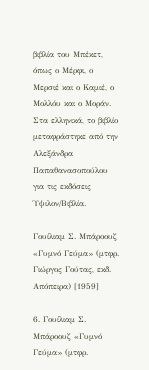βιβλία του Μπέκετ, όπως ο Μέρφι, ο Μερσιέ και ο Καμιέ, ο Μολλόυ και ο Μοράν. Στα ελληνικά, το βιβλίο μεταφράστηκε από την Aλεξάνδρα Παπαθανασοπούλου για τις εκδόσεις Ύψιλον/Βιβλία.

Γουίλιαμ Σ. Μπάροουζ «Γυμνό Γεύμα» (μτφρ. Γιώργος Γούτας, εκδ. Απόπειρα) [1959]

6. Γουίλιαμ Σ. Μπάροουζ «Γυμνό Γεύμα» (μτφρ.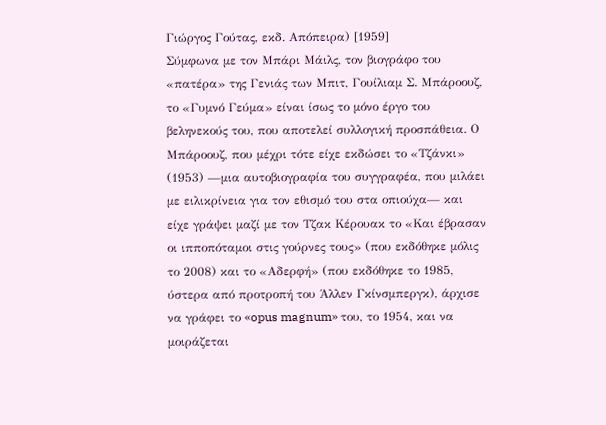Γιώργος Γούτας, εκδ. Απόπειρα) [1959]
Σύμφωνα με τον Μπάρι Μάιλς, τον βιογράφο του «πατέρα» της Γενιάς των Μπιτ, Γουίλιαμ Σ. Μπάροουζ, το «Γυμνό Γεύμα» είναι ίσως το μόνο έργο του βεληνεκούς του, που αποτελεί συλλογική προσπάθεια. Ο Μπάροουζ, που μέχρι τότε είχε εκδώσει το «Τζάνκι» (1953) —μια αυτοβιογραφία του συγγραφέα, που μιλάει με ειλικρίνεια για τον εθισμό του στα οπιούχα— και είχε γράψει μαζί με τον Τζακ Κέρουακ το «Και έβρασαν οι ιπποπόταμοι στις γούρνες τους» (που εκδόθηκε μόλις το 2008) και το «Αδερφή» (που εκδόθηκε το 1985, ύστερα από προτροπή του Άλλεν Γκίνσμπεργκ), άρχισε να γράφει το «opus magnum» του, το 1954, και να μοιράζεται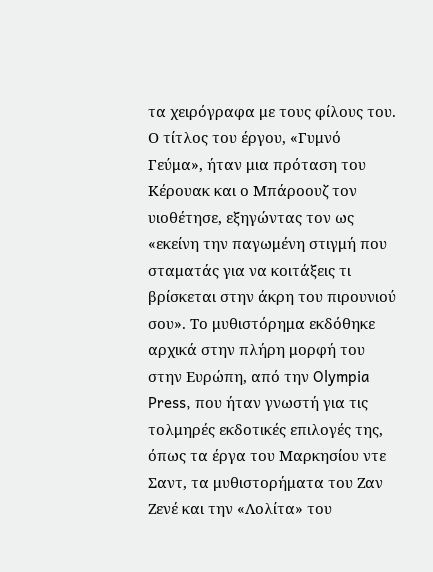τα χειρόγραφα με τους φίλους του. Ο τίτλος του έργου, «Γυμνό Γεύμα», ήταν μια πρόταση του Κέρουακ και ο Μπάροουζ τον υιοθέτησε, εξηγώντας τον ως «εκείνη την παγωμένη στιγμή που σταματάς για να κοιτάξεις τι βρίσκεται στην άκρη του πιρουνιού σου». Το μυθιστόρημα εκδόθηκε αρχικά στην πλήρη μορφή του στην Ευρώπη, από την Olympia Press, που ήταν γνωστή για τις τολμηρές εκδοτικές επιλογές της, όπως τα έργα του Μαρκησίου ντε Σαντ, τα μυθιστορήματα του Ζαν Ζενέ και την «Λολίτα» του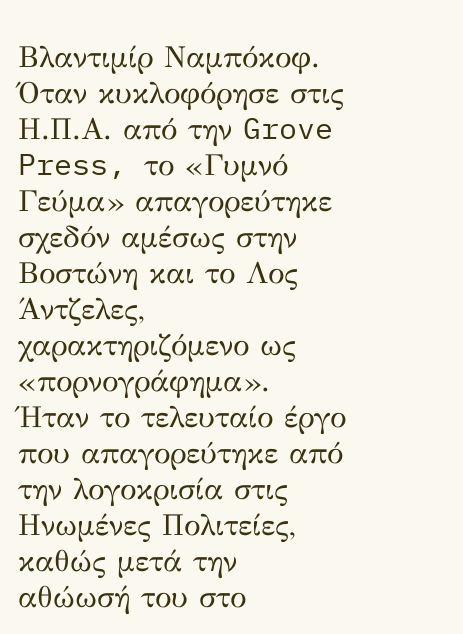Βλαντιμίρ Ναμπόκοφ. Όταν κυκλοφόρησε στις Η.Π.Α. από την Grove Press, το «Γυμνό Γεύμα» απαγορεύτηκε σχεδόν αμέσως στην Βοστώνη και το Λος Άντζελες, χαρακτηριζόμενο ως «πορνογράφημα». Ήταν το τελευταίο έργο που απαγορεύτηκε από την λογοκρισία στις Ηνωμένες Πολιτείες, καθώς μετά την αθώωσή του στο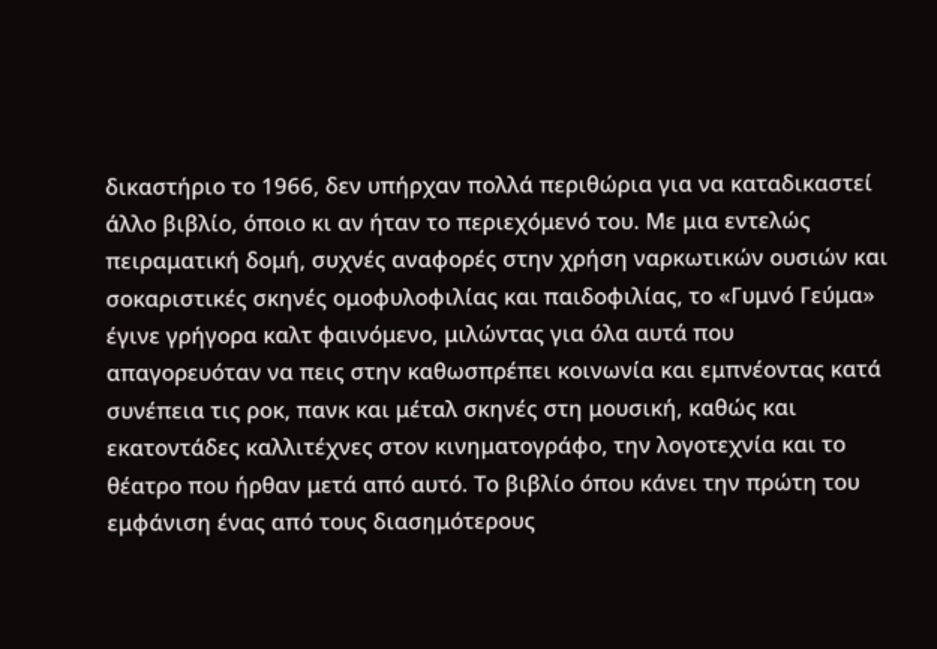δικαστήριο το 1966, δεν υπήρχαν πολλά περιθώρια για να καταδικαστεί άλλο βιβλίο, όποιο κι αν ήταν το περιεχόμενό του. Με μια εντελώς πειραματική δομή, συχνές αναφορές στην χρήση ναρκωτικών ουσιών και σοκαριστικές σκηνές ομοφυλοφιλίας και παιδοφιλίας, το «Γυμνό Γεύμα» έγινε γρήγορα καλτ φαινόμενο, μιλώντας για όλα αυτά που απαγορευόταν να πεις στην καθωσπρέπει κοινωνία και εμπνέοντας κατά συνέπεια τις ροκ, πανκ και μέταλ σκηνές στη μουσική, καθώς και εκατοντάδες καλλιτέχνες στον κινηματογράφο, την λογοτεχνία και το θέατρο που ήρθαν μετά από αυτό. Το βιβλίο όπου κάνει την πρώτη του εμφάνιση ένας από τους διασημότερους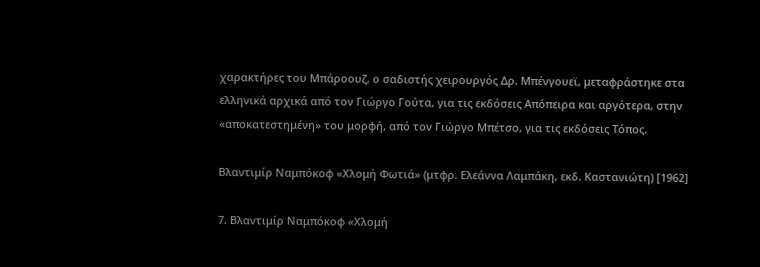χαρακτήρες του Μπάροουζ, ο σαδιστής χειρουργός Δρ. Μπένγουεϊ, μεταφράστηκε στα ελληνικά αρχικά από τον Γιώργο Γούτα, για τις εκδόσεις Απόπειρα και αργότερα, στην «αποκατεστημένη» του μορφή, από τον Γιώργο Μπέτσο, για τις εκδόσεις Τόπος.

Βλαντιμίρ Ναμπόκοφ «Χλομή Φωτιά» (μτφρ. Ελεάννα Λαμπάκη, εκδ. Καστανιώτη) [1962]

7. Βλαντιμίρ Ναμπόκοφ «Χλομή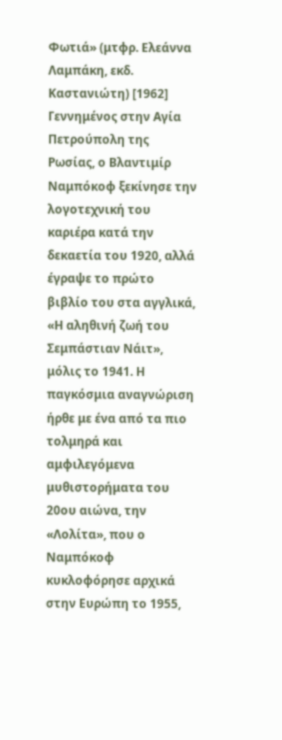Φωτιά» (μτφρ. Ελεάννα Λαμπάκη, εκδ. Καστανιώτη) [1962]
Γεννημένος στην Αγία Πετρούπολη της Ρωσίας, ο Βλαντιμίρ Ναμπόκοφ ξεκίνησε την λογοτεχνική του καριέρα κατά την δεκαετία του 1920, αλλά έγραψε το πρώτο βιβλίο του στα αγγλικά, «Η αληθινή ζωή του Σεμπάστιαν Νάιτ», μόλις το 1941. Η παγκόσμια αναγνώριση ήρθε με ένα από τα πιο τολμηρά και αμφιλεγόμενα μυθιστορήματα του 20ου αιώνα, την «Λολίτα», που ο Ναμπόκοφ κυκλοφόρησε αρχικά στην Ευρώπη το 1955,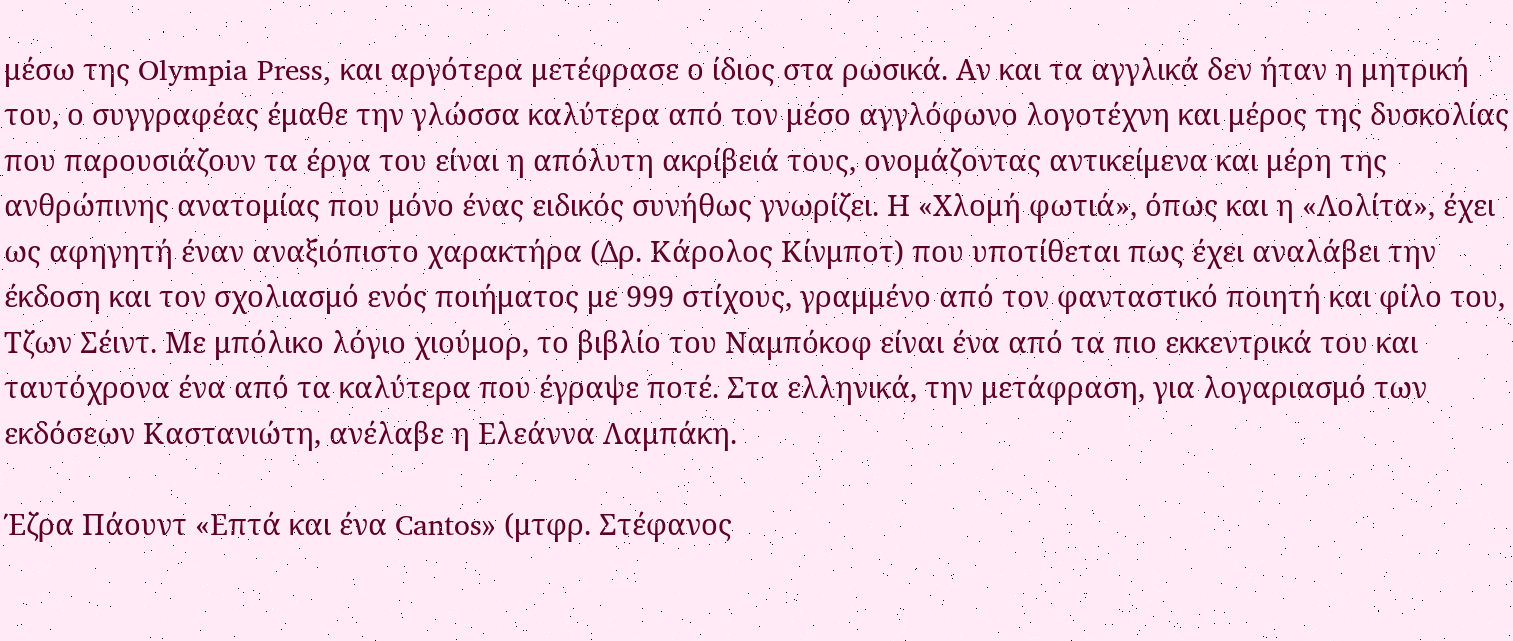μέσω της Olympia Press, και αργότερα μετέφρασε ο ίδιος στα ρωσικά. Αν και τα αγγλικά δεν ήταν η μητρική του, ο συγγραφέας έμαθε την γλώσσα καλύτερα από τον μέσο αγγλόφωνο λογοτέχνη και μέρος της δυσκολίας που παρουσιάζουν τα έργα του είναι η απόλυτη ακρίβειά τους, ονομάζοντας αντικείμενα και μέρη της ανθρώπινης ανατομίας που μόνο ένας ειδικός συνήθως γνωρίζει. Η «Χλομή φωτιά», όπως και η «Λολίτα», έχει ως αφηγητή έναν αναξιόπιστο χαρακτήρα (Δρ. Κάρολος Κίνμποτ) που υποτίθεται πως έχει αναλάβει την έκδοση και τον σχολιασμό ενός ποιήματος με 999 στίχους, γραμμένο από τον φανταστικό ποιητή και φίλο του, Τζων Σέιντ. Με μπόλικο λόγιο χιούμορ, το βιβλίο του Ναμπόκοφ είναι ένα από τα πιο εκκεντρικά του και ταυτόχρονα ένα από τα καλύτερα που έγραψε ποτέ. Στα ελληνικά, την μετάφραση, για λογαριασμό των εκδόσεων Καστανιώτη, ανέλαβε η Ελεάννα Λαμπάκη.

Έζρα Πάουντ «Επτά και ένα Cantos» (μτφρ. Στέφανος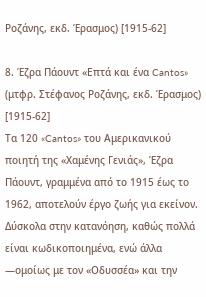Ροζάνης, εκδ. Έρασμος) [1915-62]

8. Έζρα Πάουντ «Επτά και ένα Cantos» (μτφρ. Στέφανος Ροζάνης, εκδ. Έρασμος) [1915-62]
Τα 120 «Cantos» του Αμερικανικού ποιητή της «Χαμένης Γενιάς», Έζρα Πάουντ, γραμμένα από το 1915 έως το 1962, αποτελούν έργο ζωής για εκείνον. Δύσκολα στην κατανόηση, καθώς πολλά είναι κωδικοποιημένα, ενώ άλλα —ομοίως με τον «Οδυσσέα» και την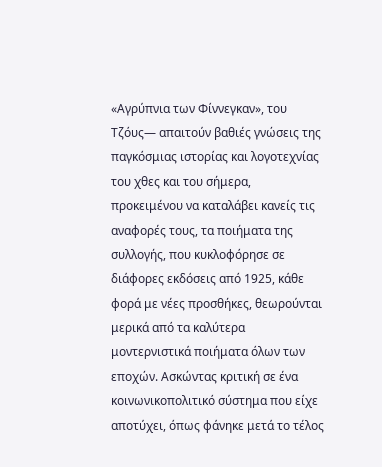«Αγρύπνια των Φίννεγκαν», του Τζόυς— απαιτούν βαθιές γνώσεις της παγκόσμιας ιστορίας και λογοτεχνίας του χθες και του σήμερα, προκειμένου να καταλάβει κανείς τις αναφορές τους, τα ποιήματα της συλλογής, που κυκλοφόρησε σε διάφορες εκδόσεις από 1925, κάθε φορά με νέες προσθήκες, θεωρούνται μερικά από τα καλύτερα μοντερνιστικά ποιήματα όλων των εποχών. Ασκώντας κριτική σε ένα κοινωνικοπολιτικό σύστημα που είχε αποτύχει, όπως φάνηκε μετά το τέλος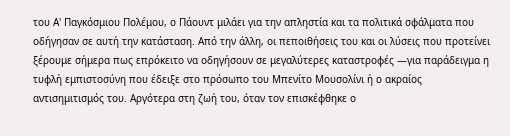του Α' Παγκόσμιου Πολέμου, ο Πάουντ μιλάει για την απληστία και τα πολιτικά σφάλματα που οδήγησαν σε αυτή την κατάσταση. Από την άλλη, οι πεποιθήσεις του και οι λύσεις που προτείνει ξέρουμε σήμερα πως επρόκειτο να οδηγήσουν σε μεγαλύτερες καταστροφές —για παράδειγμα η τυφλή εμπιστοσύνη που έδειξε στο πρόσωπο του Μπενίτο Μουσολίνι ή ο ακραίος αντισημιτισμός του. Αργότερα στη ζωή του, όταν τον επισκέφθηκε ο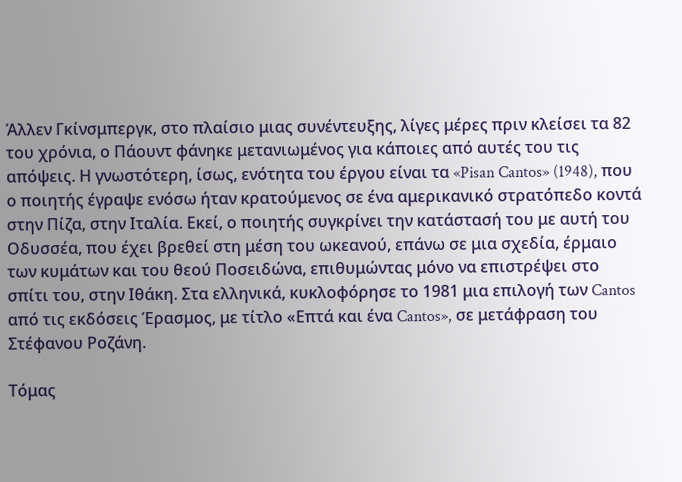Άλλεν Γκίνσμπεργκ, στο πλαίσιο μιας συνέντευξης, λίγες μέρες πριν κλείσει τα 82 του χρόνια, ο Πάουντ φάνηκε μετανιωμένος για κάποιες από αυτές του τις απόψεις. Η γνωστότερη, ίσως, ενότητα του έργου είναι τα «Pisan Cantos» (1948), που ο ποιητής έγραψε ενόσω ήταν κρατούμενος σε ένα αμερικανικό στρατόπεδο κοντά στην Πίζα, στην Ιταλία. Εκεί, ο ποιητής συγκρίνει την κατάστασή του με αυτή του Οδυσσέα, που έχει βρεθεί στη μέση του ωκεανού, επάνω σε μια σχεδία, έρμαιο των κυμάτων και του θεού Ποσειδώνα, επιθυμώντας μόνο να επιστρέψει στο σπίτι του, στην Ιθάκη. Στα ελληνικά, κυκλοφόρησε το 1981 μια επιλογή των Cantos από τις εκδόσεις Έρασμος, με τίτλο «Επτά και ένα Cantos», σε μετάφραση του Στέφανου Ροζάνη.

Τόμας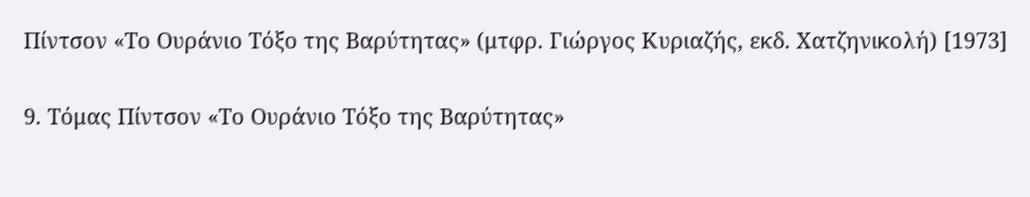Πίντσον «Το Ουράνιο Τόξο της Βαρύτητας» (μτφρ. Γιώργος Κυριαζής, εκδ. Χατζηνικολή) [1973]

9. Τόμας Πίντσον «Το Ουράνιο Τόξο της Βαρύτητας»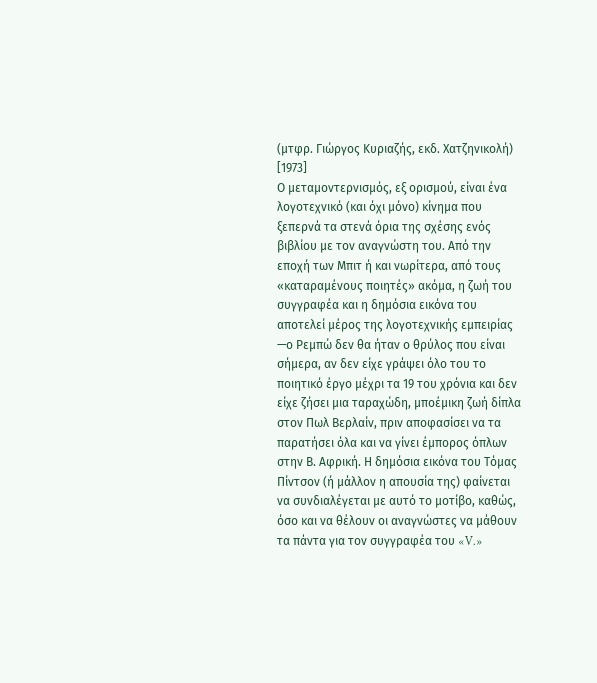(μτφρ. Γιώργος Κυριαζής, εκδ. Χατζηνικολή) [1973]
Ο μεταμοντερνισμός, εξ ορισμού, είναι ένα λογοτεχνικό (και όχι μόνο) κίνημα που ξεπερνά τα στενά όρια της σχέσης ενός βιβλίου με τον αναγνώστη του. Από την εποχή των Μπιτ ή και νωρίτερα, από τους «καταραμένους ποιητές» ακόμα, η ζωή του συγγραφέα και η δημόσια εικόνα του αποτελεί μέρος της λογοτεχνικής εμπειρίας —ο Ρεμπώ δεν θα ήταν ο θρύλος που είναι σήμερα, αν δεν είχε γράψει όλο του το ποιητικό έργο μέχρι τα 19 του χρόνια και δεν είχε ζήσει μια ταραχώδη, μποέμικη ζωή δίπλα στον Πωλ Βερλαίν, πριν αποφασίσει να τα παρατήσει όλα και να γίνει έμπορος όπλων στην Β. Αφρική. Η δημόσια εικόνα του Τόμας Πίντσον (ή μάλλον η απουσία της) φαίνεται να συνδιαλέγεται με αυτό το μοτίβο, καθώς, όσο και να θέλουν οι αναγνώστες να μάθουν τα πάντα για τον συγγραφέα του «V.»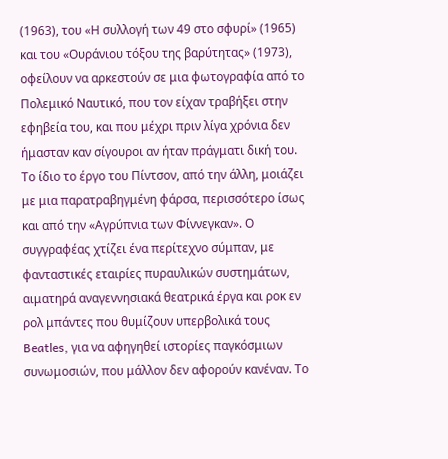(1963), του «Η συλλογή των 49 στο σφυρί» (1965) και του «Ουράνιου τόξου της βαρύτητας» (1973), οφείλουν να αρκεστούν σε μια φωτογραφία από το Πολεμικό Ναυτικό, που τον είχαν τραβήξει στην εφηβεία του, και που μέχρι πριν λίγα χρόνια δεν ήμασταν καν σίγουροι αν ήταν πράγματι δική του. Το ίδιο το έργο του Πίντσον, από την άλλη, μοιάζει με μια παρατραβηγμένη φάρσα, περισσότερο ίσως και από την «Αγρύπνια των Φίννεγκαν». Ο συγγραφέας χτίζει ένα περίτεχνο σύμπαν, με φανταστικές εταιρίες πυραυλικών συστημάτων, αιματηρά αναγεννησιακά θεατρικά έργα και ροκ εν ρολ μπάντες που θυμίζουν υπερβολικά τους Beatles, για να αφηγηθεί ιστορίες παγκόσμιων συνωμοσιών, που μάλλον δεν αφορούν κανέναν. Το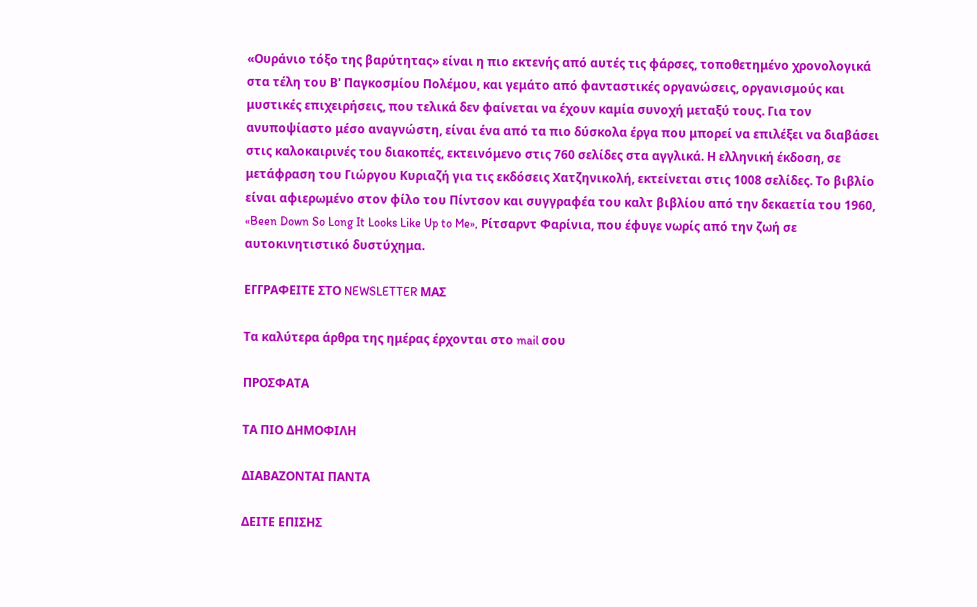«Ουράνιο τόξο της βαρύτητας» είναι η πιο εκτενής από αυτές τις φάρσες, τοποθετημένο χρονολογικά στα τέλη του Β' Παγκοσμίου Πολέμου, και γεμάτο από φανταστικές οργανώσεις, οργανισμούς και μυστικές επιχειρήσεις, που τελικά δεν φαίνεται να έχουν καμία συνοχή μεταξύ τους. Για τον ανυποψίαστο μέσο αναγνώστη, είναι ένα από τα πιο δύσκολα έργα που μπορεί να επιλέξει να διαβάσει στις καλοκαιρινές του διακοπές, εκτεινόμενο στις 760 σελίδες στα αγγλικά. Η ελληνική έκδοση, σε μετάφραση του Γιώργου Κυριαζή για τις εκδόσεις Χατζηνικολή, εκτείνεται στις 1008 σελίδες. Το βιβλίο είναι αφιερωμένο στον φίλο του Πίντσον και συγγραφέα του καλτ βιβλίου από την δεκαετία του 1960, «Been Down So Long It Looks Like Up to Me», Ρίτσαρντ Φαρίνια, που έφυγε νωρίς από την ζωή σε αυτοκινητιστικό δυστύχημα.

ΕΓΓΡΑΦΕΙΤΕ ΣΤΟ NEWSLETTER ΜΑΣ

Tα καλύτερα άρθρα της ημέρας έρχονται στο mail σου

ΠΡΟΣΦΑΤΑ

ΤΑ ΠΙΟ ΔΗΜΟΦΙΛΗ

ΔΙΑΒΑΖΟΝΤΑΙ ΠΑΝΤΑ

ΔΕΙΤΕ ΕΠΙΣΗΣ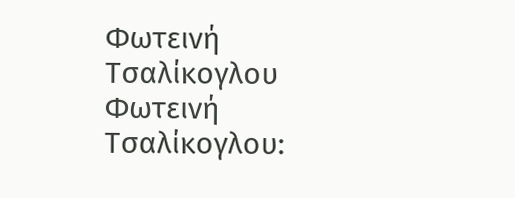Φωτεινή Τσαλίκογλου
Φωτεινή Τσαλίκογλου: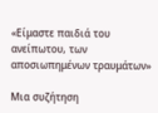«Είμαστε παιδιά του ανείπωτου, των αποσιωπημένων τραυμάτων»

Μια συζήτηση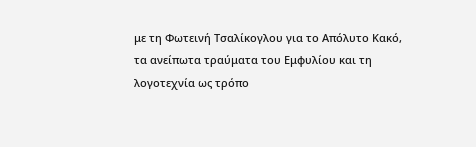με τη Φωτεινή Τσαλίκογλου για το Απόλυτο Κακό, τα ανείπωτα τραύματα του Εμφυλίου και τη λογοτεχνία ως τρόπο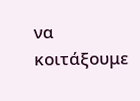να κοιτάξουμε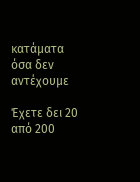κατάματα όσα δεν αντέχουμε

Έχετε δει 20 από 200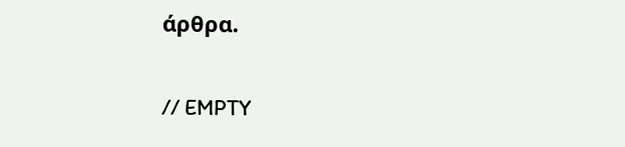άρθρα.

// EMPTY